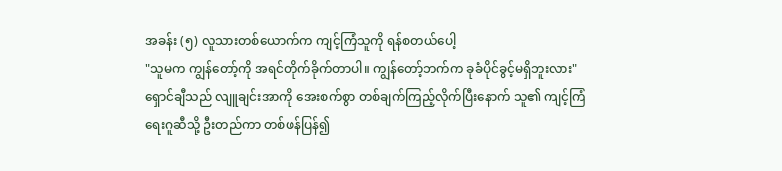အခန်း (၅) လူသားတစ်ယောက်က ကျင့်ကြံသူကို ရန်စတယ်ပေါ့
"သူမက ကျွန်တော့်ကို အရင်တိုက်ခိုက်တာပါ။ ကျွန်တော့်ဘက်က ခုခံပိုင်ခွင့်မရှိဘူးလား" ရှောင်ချီသည် လျူချင်းအာကို အေးစက်စွာ တစ်ချက်ကြည့်လိုက်ပြီးနောက် သူ၏ ကျင့်ကြံရေးဂူဆီသို့ ဦးတည်ကာ တစ်ဖန်ပြန်၍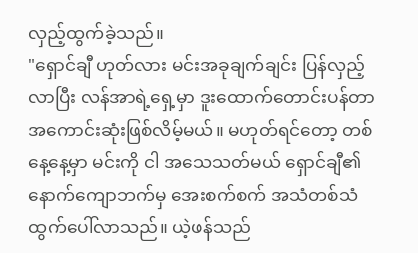လှည့်ထွက်ခဲ့သည်။
"ရှောင်ချီ ဟုတ်လား မင်းအခုချက်ချင်း ပြန်လှည့်လာပြီး လန်အာရဲ့ရှေ့မှာ ဒူးထောက်တောင်းပန်တာ အကောင်းဆုံးဖြစ်လိမ့်မယ်။ မဟုတ်ရင်တော့ တစ်နေ့နေ့မှာ မင်းကို ငါ အသေသတ်မယ် ရှောင်ချီ၏ နောက်ကျောဘက်မှ အေးစက်စက် အသံတစ်သံ ထွက်ပေါ်လာသည်။ ယဲ့ဖန်သည်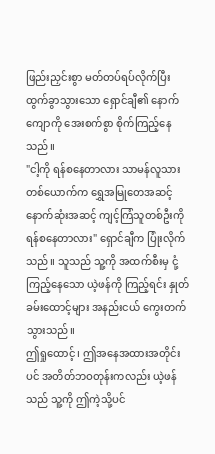ဖြည်းညှင်းစွာ မတ်တပ်ရပ်လိုက်ပြီး ထွက်ခွာသွားသော ရှောင်ချီ၏ နောက်ကျောကို အေးစက်စွာ စိုက်ကြည့်နေသည်။
"ငါ့ကို ရန်စနေတာလား သာမန်လူသားတစ်ယောက်က ရွှေအမြုတေအဆင့်နောက်ဆုံးအဆင့် ကျင့်ကြံသူတစ်ဦးကို ရန်စနေတာလား" ရှောင်ချီက ပြုံးလိုက်သည်။ သူသည် သူ့ကို အထက်စီးမှ ငုံ့ကြည့်နေသော ယဲ့ဖန်ကို ကြည့်ရင်း နှုတ်ခမ်းထောင့်များ အနည်းငယ် ကွေးတက်သွားသည်။
ဤရှုထောင့်၊ ဤအနေအထားအတိုင်းပင် အတိတ်ဘဝတုန်းကလည်း ယဲ့ဖန်သည် သူ့ကို ဤကဲ့သို့ပင်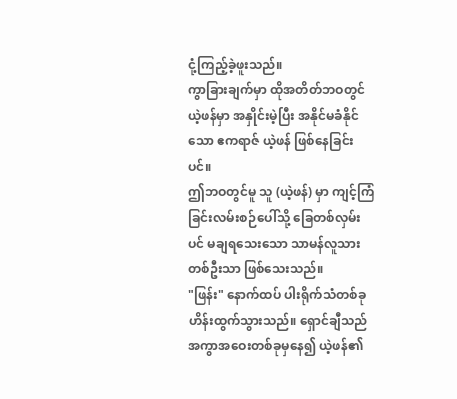ငုံ့ကြည့်ခဲ့ဖူးသည်။
ကွာခြားချက်မှာ ထိုအတိတ်ဘဝတွင် ယဲ့ဖန်မှာ အနှိုင်းမဲ့ပြီး အနိုင်မခံနိုင်သော ဧကရာဇ် ယဲ့ဖန် ဖြစ်နေခြင်းပင်။
ဤဘဝတွင်မူ သူ (ယဲ့ဖန်) မှာ ကျင့်ကြံခြင်းလမ်းစဉ်ပေါ်သို့ ခြေတစ်လှမ်းပင် မချရသေးသော သာမန်လူသားတစ်ဦးသာ ဖြစ်သေးသည်။
"ဖြန်း" နောက်ထပ် ပါးရိုက်သံတစ်ခု ဟိန်းထွက်သွားသည်။ ရှောင်ချီသည် အကွာအဝေးတစ်ခုမှနေ၍ ယဲ့ဖန်၏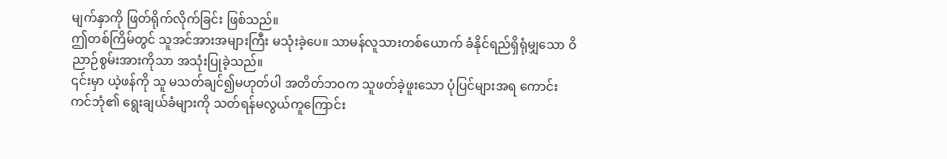မျက်နှာကို ဖြတ်ရိုက်လိုက်ခြင်း ဖြစ်သည်။
ဤတစ်ကြိမ်တွင် သူအင်အားအများကြီး မသုံးခဲ့ပေ။ သာမန်လူသားတစ်ယောက် ခံနိုင်ရည်ရှိရုံမျှသော ဝိညာဉ်စွမ်းအားကိုသာ အသုံးပြုခဲ့သည်။
၎င်းမှာ ယဲ့ဖန်ကို သူ မသတ်ချင်၍မဟုတ်ပါ အတိတ်ဘဝက သူဖတ်ခဲ့ဖူးသော ပုံပြင်များအရ ကောင်းကင်ဘုံ၏ ရွေးချယ်ခံများကို သတ်ရန်မလွယ်ကူကြောင်း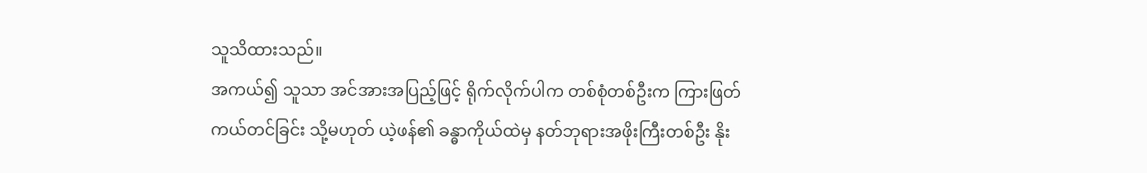သူသိထားသည်။
အကယ်၍ သူသာ အင်အားအပြည့်ဖြင့် ရိုက်လိုက်ပါက တစ်စုံတစ်ဦးက ကြားဖြတ်ကယ်တင်ခြင်း သို့မဟုတ် ယဲ့ဖန်၏ ခန္ဓာကိုယ်ထဲမှ နတ်ဘုရားအဖိုးကြီးတစ်ဦး နိုး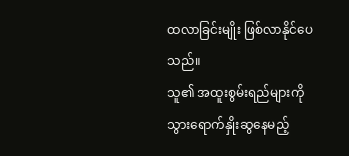ထလာခြင်းမျိုး ဖြစ်လာနိုင်ပေသည်။
သူ၏ အထူးစွမ်းရည်များကို သွားရောက်နှိုးဆွနေမည့်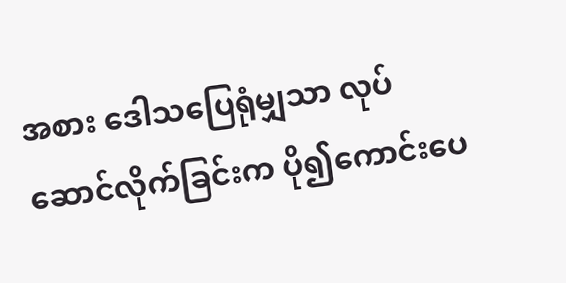အစား ဒေါသပြေရုံမျှသာ လုပ်ဆောင်လိုက်ခြင်းက ပို၍ကောင်းပေ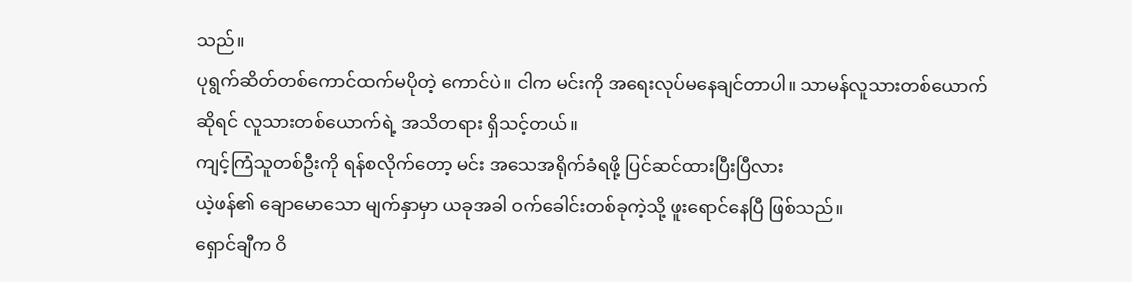သည်။
ပုရွက်ဆိတ်တစ်ကောင်ထက်မပိုတဲ့ ကောင်ပဲ။ ငါက မင်းကို အရေးလုပ်မနေချင်တာပါ။ သာမန်လူသားတစ်ယောက်ဆိုရင် လူသားတစ်ယောက်ရဲ့ အသိတရား ရှိသင့်တယ်။
ကျင့်ကြံသူတစ်ဦးကို ရန်စလိုက်တော့ မင်း အသေအရိုက်ခံရဖို့ ပြင်ဆင်ထားပြီးပြီလား
ယဲ့ဖန်၏ ချောမောသော မျက်နှာမှာ ယခုအခါ ဝက်ခေါင်းတစ်ခုကဲ့သို့ ဖူးရောင်နေပြီ ဖြစ်သည်။
ရှောင်ချီက ဝိ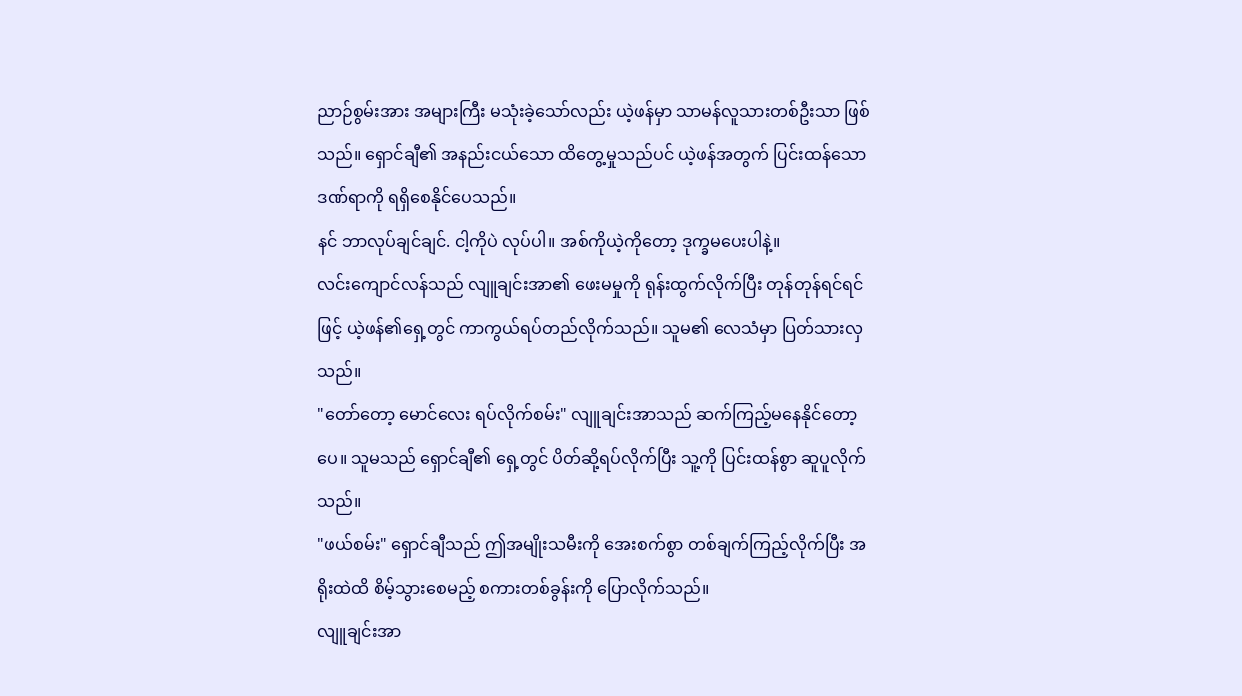ညာဉ်စွမ်းအား အများကြီး မသုံးခဲ့သော်လည်း ယဲ့ဖန်မှာ သာမန်လူသားတစ်ဦးသာ ဖြစ်သည်။ ရှောင်ချီ၏ အနည်းငယ်သော ထိတွေ့မှုသည်ပင် ယဲ့ဖန်အတွက် ပြင်းထန်သော ဒဏ်ရာကို ရရှိစေနိုင်ပေသည်။
နင် ဘာလုပ်ချင်ချင်. ငါ့ကိုပဲ လုပ်ပါ။ အစ်ကိုယဲ့ကိုတော့ ဒုက္ခမပေးပါနဲ့။
လင်းကျောင်လန်သည် လျူချင်းအာ၏ ဖေးမမှုကို ရုန်းထွက်လိုက်ပြီး တုန်တုန်ရင်ရင်ဖြင့် ယဲ့ဖန်၏ရှေ့တွင် ကာကွယ်ရပ်တည်လိုက်သည်။ သူမ၏ လေသံမှာ ပြတ်သားလှသည်။
"တော်တော့ မောင်လေး ရပ်လိုက်စမ်း" လျူချင်းအာသည် ဆက်ကြည့်မနေနိုင်တော့ပေ။ သူမသည် ရှောင်ချီ၏ ရှေ့တွင် ပိတ်ဆို့ရပ်လိုက်ပြီး သူ့ကို ပြင်းထန်စွာ ဆူပူလိုက်သည်။
"ဖယ်စမ်း" ရှောင်ချီသည် ဤအမျိုးသမီးကို အေးစက်စွာ တစ်ချက်ကြည့်လိုက်ပြီး အရိုးထဲထိ စိမ့်သွားစေမည့် စကားတစ်ခွန်းကို ပြောလိုက်သည်။
လျူချင်းအာ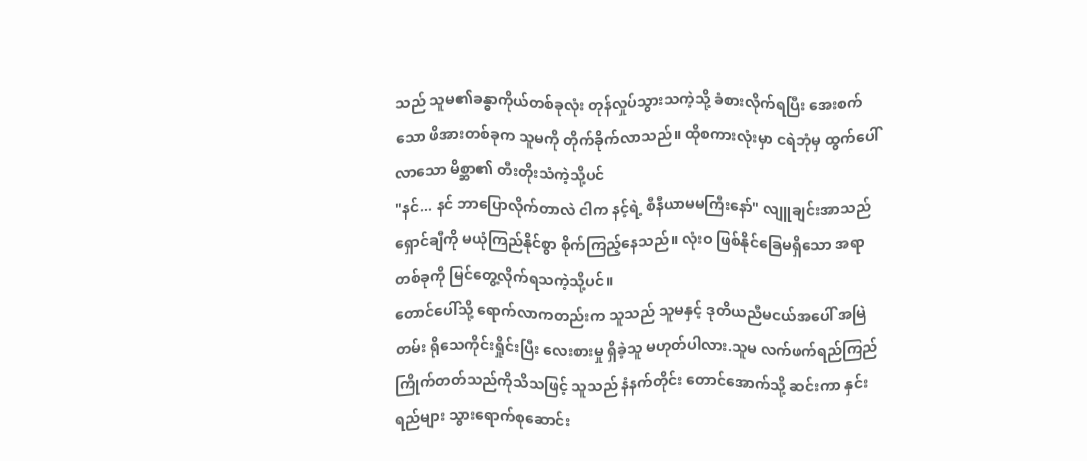သည် သူမ၏ခန္ဓာကိုယ်တစ်ခုလုံး တုန်လှုပ်သွားသကဲ့သို့ ခံစားလိုက်ရပြီး အေးစက်သော ဖိအားတစ်ခုက သူမကို တိုက်ခိုက်လာသည်။ ထိုစကားလုံးမှာ ငရဲဘုံမှ ထွက်ပေါ်လာသော မိစ္ဆာ၏ တီးတိုးသံကဲ့သို့ပင်
"နင်... နင် ဘာပြောလိုက်တာလဲ ငါက နင့်ရဲ့ စီနီယာမမကြီးနော်" လျူချင်းအာသည် ရှောင်ချီကို မယုံကြည်နိုင်စွာ စိုက်ကြည့်နေသည်။ လုံးဝ ဖြစ်နိုင်ခြေမရှိသော အရာတစ်ခုကို မြင်တွေ့လိုက်ရသကဲ့သို့ပင်။
တောင်ပေါ်သို့ ရောက်လာကတည်းက သူသည် သူမနှင့် ဒုတိယညီမငယ်အပေါ် အမြဲတမ်း ရိုသေကိုင်းရှိုင်းပြီး လေးစားမှု ရှိခဲ့သူ မဟုတ်ပါလား.သူမ လက်ဖက်ရည်ကြည် ကြိုက်တတ်သည်ကိုသိသဖြင့် သူသည် နံနက်တိုင်း တောင်အောက်သို့ ဆင်းကာ နှင်းရည်များ သွားရောက်စုဆောင်း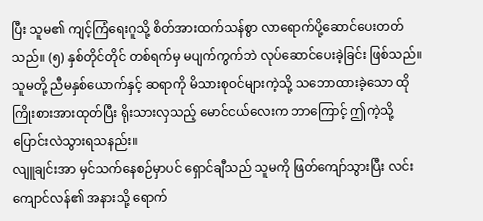ပြီး သူမ၏ ကျင့်ကြံရေးဂူသို့ စိတ်အားထက်သန်စွာ လာရောက်ပို့ဆောင်ပေးတတ်သည်။ (၅) နှစ်တိုင်တိုင် တစ်ရက်မှ မပျက်ကွက်ဘဲ လုပ်ဆောင်ပေးခဲ့ခြင်း ဖြစ်သည်။
သူမတို့ ညီမနှစ်ယောက်နှင့် ဆရာကို မိသားစုဝင်များကဲ့သို့ သဘောထားခဲ့သော ထိုကြိုးစားအားထုတ်ပြီး ရိုးသားလှသည့် မောင်ငယ်လေးက ဘာကြောင့် ဤကဲ့သို့ ပြောင်းလဲသွားရသနည်း။
လျူချင်းအာ မှင်သက်နေစဉ်မှာပင် ရှောင်ချီသည် သူမကို ဖြတ်ကျော်သွားပြီး လင်းကျောင်လန်၏ အနားသို့ ရောက်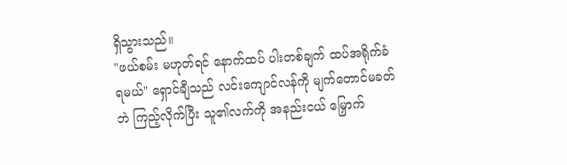ရှိသွားသည်။
"ဖယ်စမ်း မဟုတ်ရင် နောက်ထပ် ပါးတစ်ချက် ထပ်အရိုက်ခံရမယ်" ရှောင်ချီသည် လင်းကျောင်လန်ကို မျက်တောင်မခတ်ဘဲ ကြည့်လိုက်ပြီး သူ၏လက်ကို အနည်းငယ် မြှောက်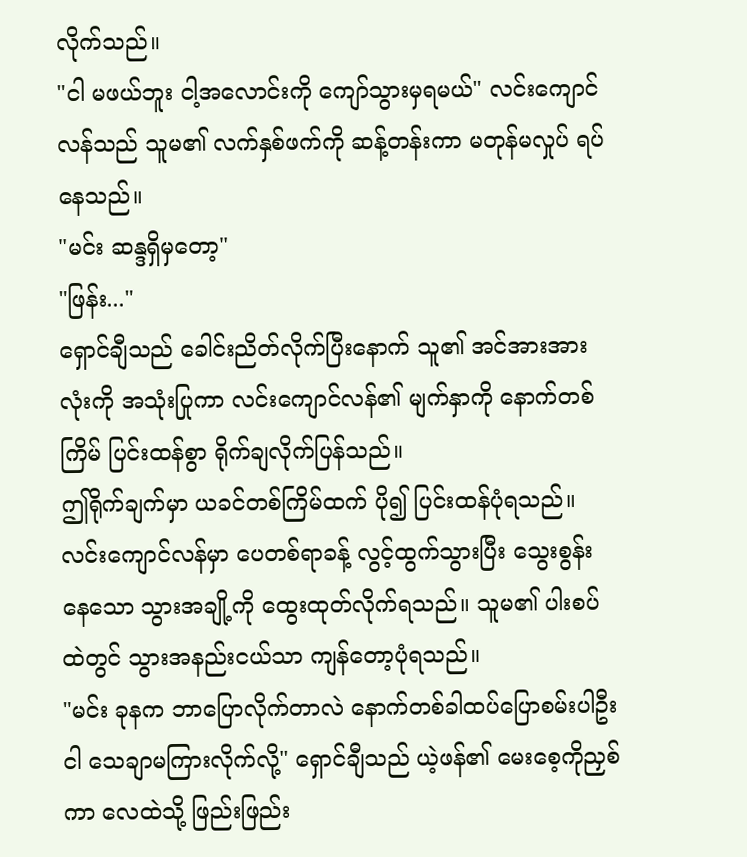လိုက်သည်။
"ငါ မဖယ်ဘူး ငါ့အလောင်းကို ကျော်သွားမှရမယ်" လင်းကျောင်လန်သည် သူမ၏ လက်နှစ်ဖက်ကို ဆန့်တန်းကာ မတုန်မလှုပ် ရပ်နေသည်။
"မင်း ဆန္ဒရှိမှတော့"
"ဖြန်း..."
ရှောင်ချီသည် ခေါင်းညိတ်လိုက်ပြီးနောက် သူ၏ အင်အားအားလုံးကို အသုံးပြုကာ လင်းကျောင်လန်၏ မျက်နှာကို နောက်တစ်ကြိမ် ပြင်းထန်စွာ ရိုက်ချလိုက်ပြန်သည်။
ဤရိုက်ချက်မှာ ယခင်တစ်ကြိမ်ထက် ပို၍ ပြင်းထန်ပုံရသည်။ လင်းကျောင်လန်မှာ ပေတစ်ရာခန့် လွင့်ထွက်သွားပြီး သွေးစွန်းနေသော သွားအချို့ကို ထွေးထုတ်လိုက်ရသည်။ သူမ၏ ပါးစပ်ထဲတွင် သွားအနည်းငယ်သာ ကျန်တော့ပုံရသည်။
"မင်း ခုနက ဘာပြောလိုက်တာလဲ နောက်တစ်ခါထပ်ပြောစမ်းပါဦး ငါ သေချာမကြားလိုက်လို့" ရှောင်ချီသည် ယဲ့ဖန်၏ မေးစေ့ကိုညှစ်ကာ လေထဲသို့ ဖြည်းဖြည်း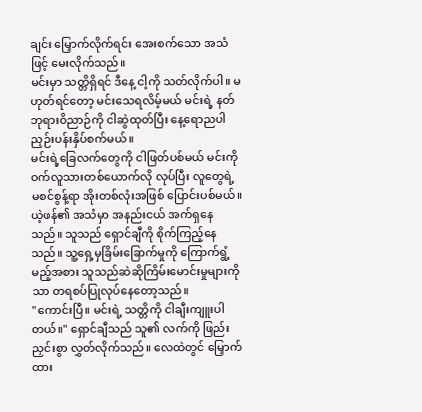ချင်း မြှောက်လိုက်ရင်း အေးစက်သော အသံဖြင့် မေးလိုက်သည်။
မင်းမှာ သတ္တိရှိရင် ဒီနေ့ ငါ့ကို သတ်လိုက်ပါ။ မဟုတ်ရင်တော့ မင်းသေရလိမ့်မယ် မင်းရဲ့ နတ်ဘုရားဝိညာဉ်ကို ငါဆွဲထုတ်ပြီး နေ့ရောညပါ ညှဉ်းပန်းနှိပ်စက်မယ်။
မင်းရဲ့ခြေလက်တွေကို ငါဖြတ်ပစ်မယ် မင်းကို ဝက်လူသားတစ်ယောက်လို လုပ်ပြီး လူတွေရဲ့ မစင်စွန့်ရာ အိုးတစ်လုံးအဖြစ် ပြောင်းပစ်မယ်။
ယဲ့ဖန်၏ အသံမှာ အနည်းငယ် အက်ရှနေသည်။ သူသည် ရှောင်ချီကို စိုက်ကြည့်နေသည်။ သူ့ရှေ့မှခြိမ်းခြောက်မှုကို ကြောက်ရွံ့မည့်အစား သူသည်ဆဲဆိုကြိမ်းမောင်းမှုများကိုသာ တရစပ်ပြုလုပ်နေတော့သည်။
"ကောင်းပြီ။ မင်းရဲ့ သတ္တိကို ငါချီးကျူးပါတယ်။" ရှောင်ချီသည် သူ၏ လက်ကို ဖြည်းညှင်းစွာ လွှတ်လိုက်သည်။ လေထဲတွင် မြှောက်ထား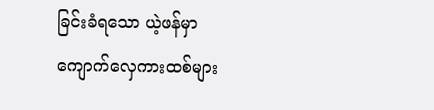ခြင်းခံရသော ယဲ့ဖန်မှာ ကျောက်လှေကားထစ်များ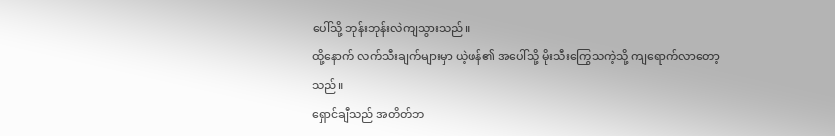ပေါ်သို့ ဘုန်းဘုန်းလဲကျသွားသည်။
ထို့နောက် လက်သီးချက်များမှာ ယဲ့ဖန်၏ အပေါ်သို့ မိုးသီးကြွေသကဲ့သို့ ကျရောက်လာတော့သည်။
ရှောင်ချီသည် အတိတ်ဘ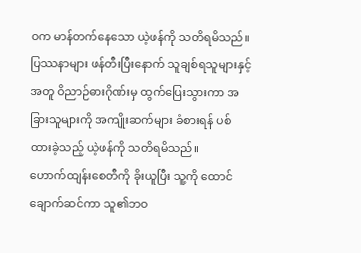ဝက မာန်တက်နေသော ယဲ့ဖန်ကို သတိရမိသည်။ ပြဿနာများ ဖန်တီးပြီးနောက် သူချစ်ရသူများနှင့်အတူ ဝိညာဉ်ဓားဂိုဏ်းမှ ထွက်ပြေးသွားကာ အခြားသူများကို အကျိုးဆက်များ ခံစားရန် ပစ်ထားခဲ့သည့် ယဲ့ဖန်ကို သတိရမိသည်။
ဟောက်ထျန်းစေတီကို ခိုးယူပြီး သူ့ကို ထောင်ချောက်ဆင်ကာ သူ၏ဘဝ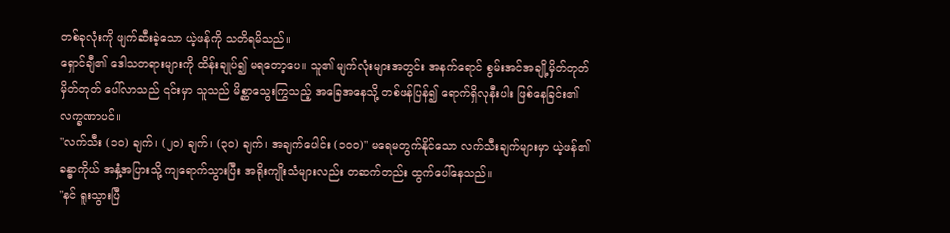တစ်ခုလုံးကို ဖျက်ဆီးခဲ့သော ယဲ့ဖန်ကို သတိရမိသည်။
ရှောင်ချီ၏ ဒေါသတရားများကို ထိန်းချုပ်၍ မရတော့ပေ။ သူ၏ မျက်လုံးများအတွင်း အနက်ရောင် စွမ်းအင်အချို့မှိတ်တုတ်မှိတ်တုတ် ပေါ်လာသည် ၎င်းမှာ သူသည် မိစ္ဆာသွေးကြွသည့် အခြေအနေသို့ တစ်ဖန်ပြန်၍ ရောက်ရှိလုနီးပါး ဖြစ်နေခြင်း၏ လက္ခဏာပင်။
"လက်သီး (၁၀) ချက်၊ (၂၀) ချက်၊ (၃၀) ချက်၊ အချက်ပေါင်း (၁၀၀)" မရေမတွက်နိုင်သော လက်သီးချက်များမှာ ယဲ့ဖန်၏ ခန္ဓာကိုယ် အနှံ့အပြားသို့ ကျရောက်သွားပြီး အရိုးကျိုးသံများလည်း တဆက်တည်း ထွက်ပေါ်နေသည်။
"နင် ရူးသွားပြီ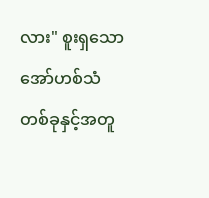လား" စူးရှသော အော်ဟစ်သံတစ်ခုနှင့်အတူ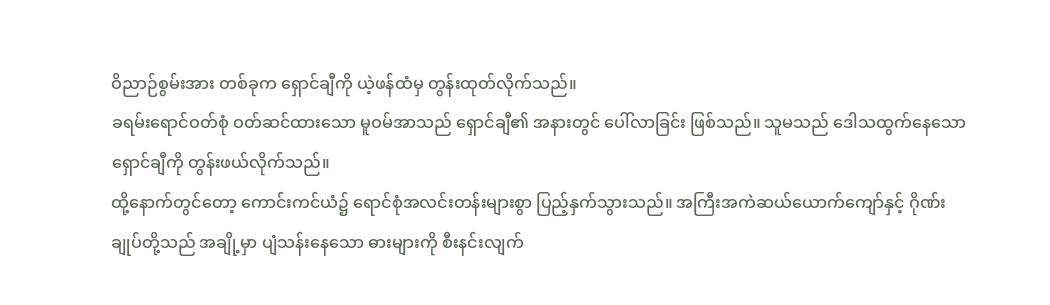ဝိညာဉ်စွမ်းအား တစ်ခုက ရှောင်ချီကို ယဲ့ဖန်ထံမှ တွန်းထုတ်လိုက်သည်။
ခရမ်းရောင်ဝတ်စုံ ဝတ်ဆင်ထားသော မူဝမ်အာသည် ရှောင်ချီ၏ အနားတွင် ပေါ်လာခြင်း ဖြစ်သည်။ သူမသည် ဒေါသထွက်နေသော ရှောင်ချီကို တွန်းဖယ်လိုက်သည်။
ထို့နောက်တွင်တော့ ကောင်းကင်ယံ၌ ရောင်စုံအလင်းတန်းများစွာ ပြည့်နှက်သွားသည်။ အကြီးအကဲဆယ်ယောက်ကျော်နှင့် ဂိုဏ်းချုပ်တို့သည် အချို့မှာ ပျံသန်းနေသော ဓားများကို စီးနင်းလျက်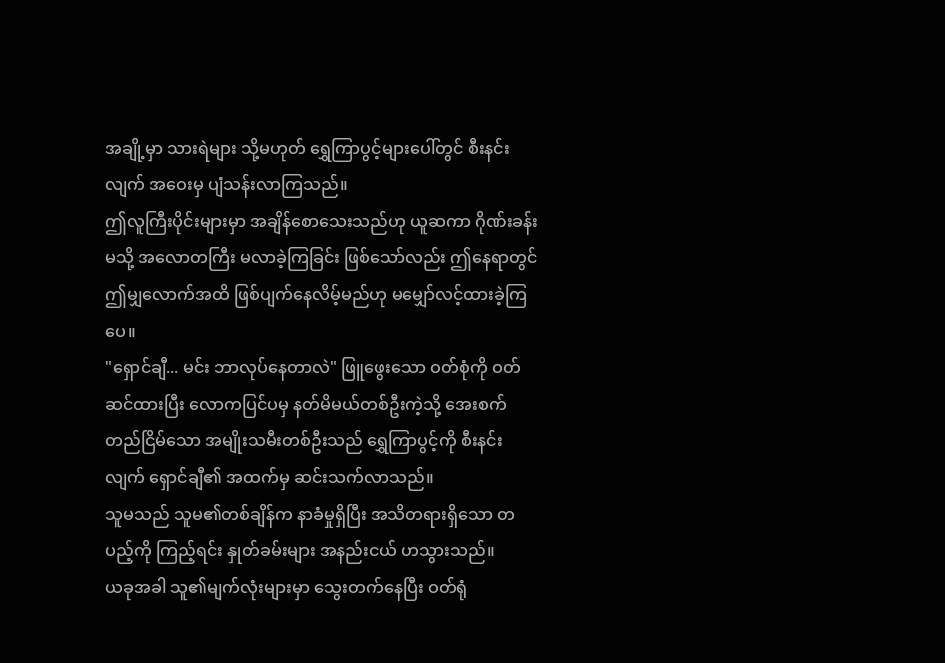အချို့မှာ သားရဲများ သို့မဟုတ် ရွှေကြာပွင့်များပေါ်တွင် စီးနင်းလျက် အဝေးမှ ပျံသန်းလာကြသည်။
ဤလူကြီးပိုင်းများမှာ အချိန်စောသေးသည်ဟု ယူဆကာ ဂိုဏ်းခန်းမသို့ အလောတကြီး မလာခဲ့ကြခြင်း ဖြစ်သော်လည်း ဤနေရာတွင် ဤမျှလောက်အထိ ဖြစ်ပျက်နေလိမ့်မည်ဟု မမျှော်လင့်ထားခဲ့ကြပေ။
"ရှောင်ချီ... မင်း ဘာလုပ်နေတာလဲ" ဖြူဖွေးသော ဝတ်စုံကို ဝတ်ဆင်ထားပြီး လောကပြင်ပမှ နတ်မိမယ်တစ်ဦးကဲ့သို့ အေးစက်တည်ငြိမ်သော အမျိုးသမီးတစ်ဦးသည် ရွှေကြာပွင့်ကို စီးနင်းလျက် ရှောင်ချီ၏ အထက်မှ ဆင်းသက်လာသည်။
သူမသည် သူမ၏တစ်ချိန်က နာခံမှုရှိပြီး အသိတရားရှိသော တပည့်ကို ကြည့်ရင်း နှုတ်ခမ်းများ အနည်းငယ် ဟသွားသည်။
ယခုအခါ သူ၏မျက်လုံးများမှာ သွေးတက်နေပြီး ဝတ်ရုံ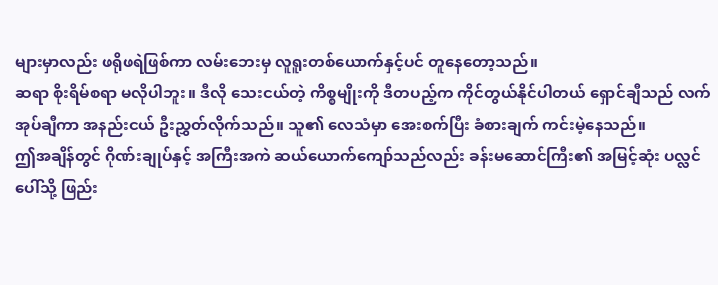များမှာလည်း ဖရိုဖရဲဖြစ်ကာ လမ်းဘေးမှ လူရူးတစ်ယောက်နှင့်ပင် တူနေတော့သည်။
ဆရာ စိုးရိမ်စရာ မလိုပါဘူး။ ဒီလို သေးငယ်တဲ့ ကိစ္စမျိုးကို ဒီတပည့်က ကိုင်တွယ်နိုင်ပါတယ် ရှောင်ချီသည် လက်အုပ်ချီကာ အနည်းငယ် ဦးညွှတ်လိုက်သည်။ သူ၏ လေသံမှာ အေးစက်ပြီး ခံစားချက် ကင်းမဲ့နေသည်။
ဤအချိန်တွင် ဂိုဏ်းချုပ်နှင့် အကြီးအကဲ ဆယ်ယောက်ကျော်သည်လည်း ခန်းမဆောင်ကြီး၏ အမြင့်ဆုံး ပလ္လင်ပေါ်သို့ ဖြည်း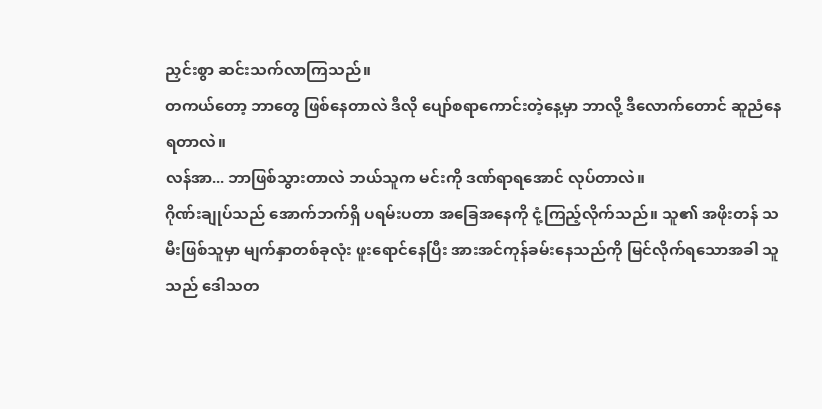ညှင်းစွာ ဆင်းသက်လာကြသည်။
တကယ်တော့ ဘာတွေ ဖြစ်နေတာလဲ ဒီလို ပျော်စရာကောင်းတဲ့နေ့မှာ ဘာလို့ ဒီလောက်တောင် ဆူညံနေရတာလဲ။
လန်အာ... ဘာဖြစ်သွားတာလဲ ဘယ်သူက မင်းကို ဒဏ်ရာရအောင် လုပ်တာလဲ။
ဂိုဏ်းချုပ်သည် အောက်ဘက်ရှိ ပရမ်းပတာ အခြေအနေကို ငုံ့ကြည့်လိုက်သည်။ သူ၏ အဖိုးတန် သမီးဖြစ်သူမှာ မျက်နှာတစ်ခုလုံး ဖူးရောင်နေပြီး အားအင်ကုန်ခမ်းနေသည်ကို မြင်လိုက်ရသောအခါ သူသည် ဒေါသတ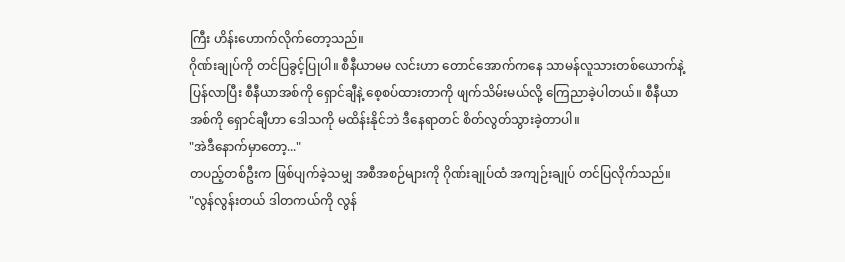ကြီး ဟိန်းဟောက်လိုက်တော့သည်။
ဂိုဏ်းချုပ်ကို တင်ပြခွင့်ပြုပါ။ စီနီယာမမ လင်းဟာ တောင်အောက်ကနေ သာမန်လူသားတစ်ယောက်နဲ့ ပြန်လာပြီး စီနီယာအစ်ကို ရှောင်ချီနဲ့ စေ့စပ်ထားတာကို ဖျက်သိမ်းမယ်လို့ ကြေညာခဲ့ပါတယ်။ စီနီယာအစ်ကို ရှောင်ချီဟာ ဒေါသကို မထိန်းနိုင်ဘဲ ဒီနေရာတင် စိတ်လွတ်သွားခဲ့တာပါ။
"အဲဒီနောက်မှာတော့..."
တပည့်တစ်ဦးက ဖြစ်ပျက်ခဲ့သမျှ အစီအစဉ်များကို ဂိုဏ်းချုပ်ထံ အကျဉ်းချုပ် တင်ပြလိုက်သည်။
"လွန်လွန်းတယ် ဒါတကယ်ကို လွန်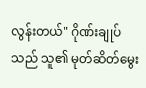လွန်းတယ်" ဂိုဏ်းချုပ်သည် သူ၏ မုတ်ဆိတ်မွေး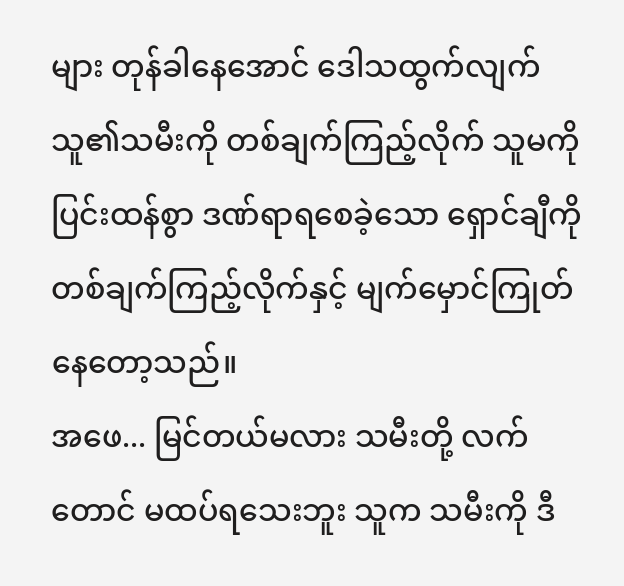များ တုန်ခါနေအောင် ဒေါသထွက်လျက် သူ၏သမီးကို တစ်ချက်ကြည့်လိုက် သူမကို ပြင်းထန်စွာ ဒဏ်ရာရစေခဲ့သော ရှောင်ချီကို တစ်ချက်ကြည့်လိုက်နှင့် မျက်မှောင်ကြုတ်နေတော့သည်။
အဖေ... မြင်တယ်မလား သမီးတို့ လက်တောင် မထပ်ရသေးဘူး သူက သမီးကို ဒီ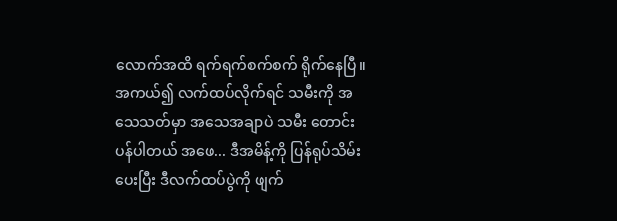လောက်အထိ ရက်ရက်စက်စက် ရိုက်နေပြီ။
အကယ်၍ လက်ထပ်လိုက်ရင် သမီးကို အသေသတ်မှာ အသေအချာပဲ သမီး တောင်းပန်ပါတယ် အဖေ... ဒီအမိန့်ကို ပြန်ရုပ်သိမ်းပေးပြီး ဒီလက်ထပ်ပွဲကို ဖျက်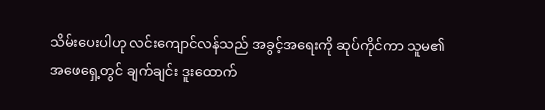သိမ်းပေးပါဟု လင်းကျောင်လန်သည် အခွင့်အရေးကို ဆုပ်ကိုင်ကာ သူမ၏အဖေရှေ့တွင် ချက်ချင်း ဒူးထောက်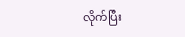လိုက်ပြီး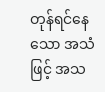တုန်ရင်နေသော အသံဖြင့် အသ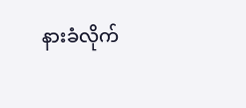နားခံလိုက်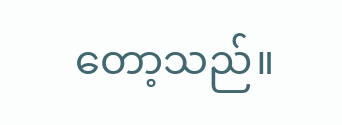တော့သည်။